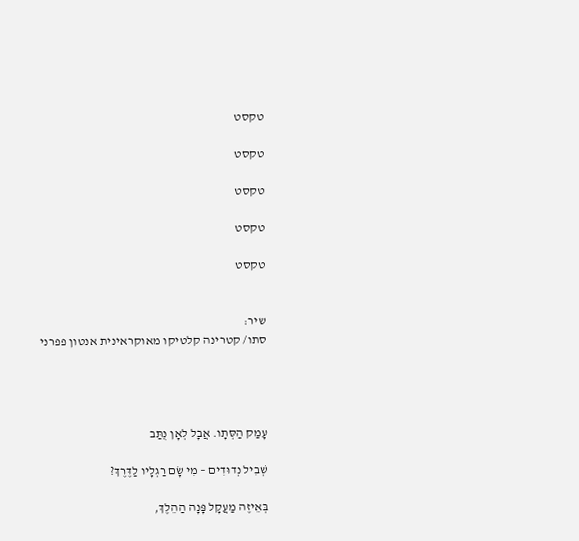טקסט

טקסט

טקסט

טקסט

טקסט


שיר:
סתו/ קטרינה קלטיקו מאוקראינית אנטון פפרני




עָמַק הַסְּתָו. אֲבָל לְאָן נֻתַּב

שְׁבִיל נְדוּדִים – מִי שָׂם רַגְלָיו לַדֶּרֶךְ?

בְּאֵיזֶה מַעֲקָל פָּנָה הַהֵלֶךְ,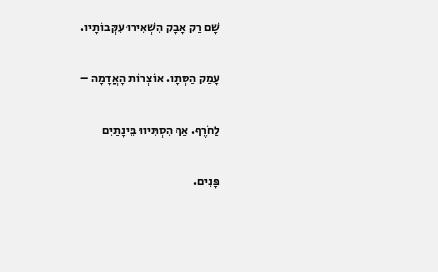שָׁם רַק אָבָק הִשְׁאִירוּ עִקְּבוֹתָיו.

עָמַק הַסְּתָו. אוֹצְרוֹת הָאֲדָמָה –

לַחֹרֶף. אַךְ הִסְתִּיווּ בֵּינָתַיִם

פָּנִים.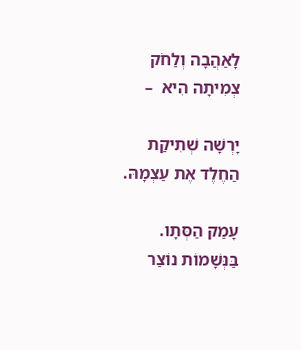לָאַהֲבָה וְלַחֹק צְמִיתָה הִיא  –

יָרְשָׁה שְׁתִיקַת הַחֶלֶד אֶת עַצְמָהּ.

עָמַק הַסְּתָו. בַּנְּשָׁמוֹת נוֹצַר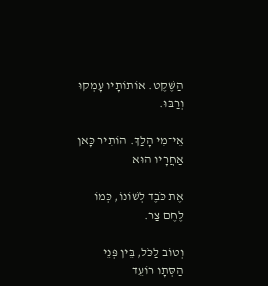הַשֶּׁקֶט. אוֹתוֹתָיו עָמְקוּ וְרַבּוּ.

אֵי־מִי הָלַךְ. הוֹתִיר כָּאן אַחֲרָיו הוּא

אֶת כֹּבֶד לְשׁוֹנוֹ, כְּמוֹ לֶחֶם צַר.

וְטוֹב לַכֹּל, בֵּין פְּנֵי הַסְּתָו רוֹעֵד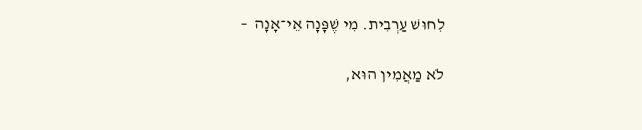לִחוּשׁ עַרְבִית. מִי שֶׁפָּנָה אֵי־אָנָה  –

לֹא מַאֲמִין הוּא,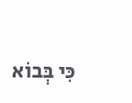כִּי בְּבוֹא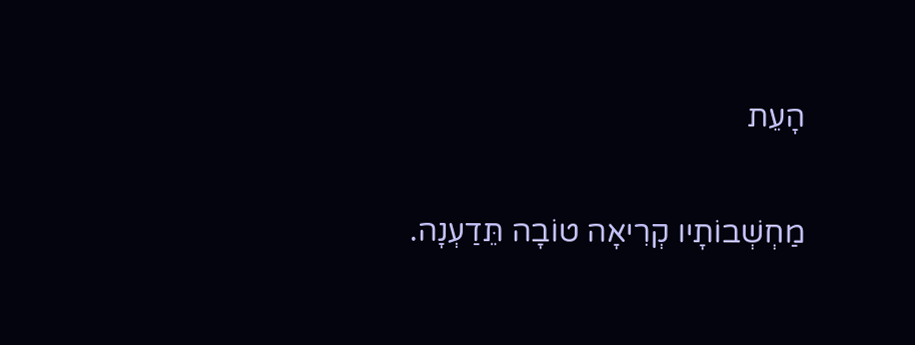הָעֵת

מַחְשְׁבוֹתָיו קְרִיאָה טוֹבָה תֵּדַעְנָה.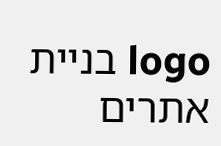logo בניית אתרים